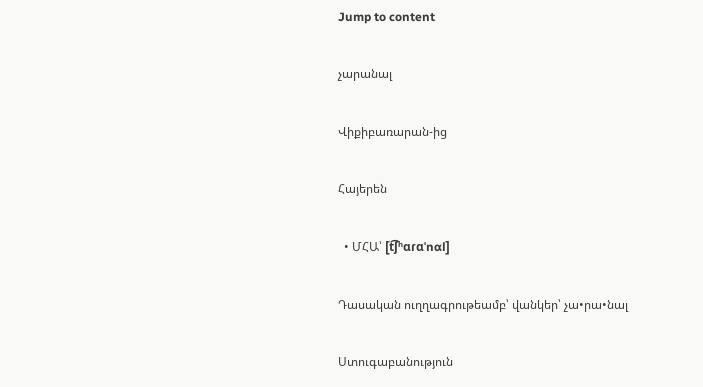Jump to content

չարանալ

Վիքիբառարան-ից

Հայերեն

  • ՄՀԱ՝ [t͡ʃʰɑɾɑˈnɑl]

Դասական ուղղագրութեամբ՝ վանկեր՝ չա•րա•նալ

Ստուգաբանություն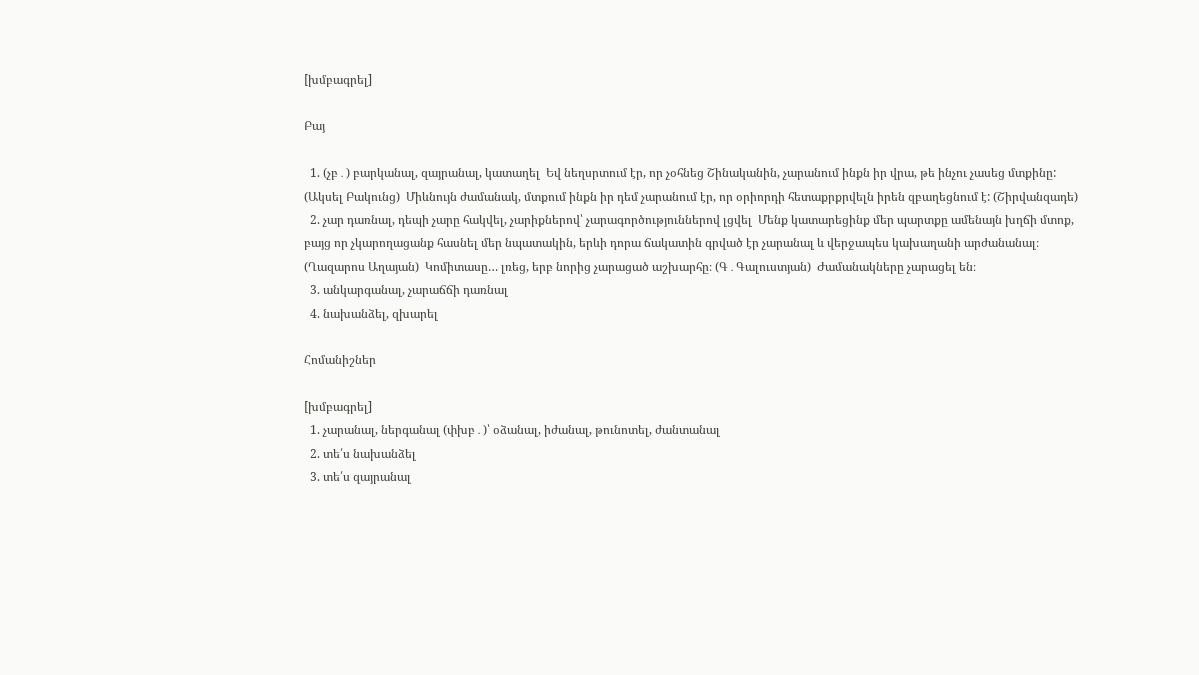[խմբագրել]

Բայ

  1. (չբ․) բարկանալ, զայրանալ, կատաղել  Եվ նեղսրտում էր, որ չօհնեց Շինականին, չարանում ինքն իր վրա, թե ինչու չասեց մտքինը: (Ակսել Բակունց)  Միևնույն ժամանակ, մտքում ինքն իր դեմ չարանում էր, որ օրիորդի հետաքրքրվելն իրեն զբաղեցնում է: (Շիրվանզադե)
  2. չար դառնալ, դեպի չարը հակվել, չարիքներով՝ չարագործություններով լցվել  Մենք կատարեցինք մեր պարտքը ամենայն խղճի մտոք, բայց որ չկարողացանք հասնել մեր նպատակին, երևի դորա ճակատին գրված էր չարանալ և վերջապես կախաղանի արժանանալ։ (Ղազարոս Աղայան)  Կոմիտասը… լռեց, երբ նորից չարացած աշխարհը։ (Գ․Գալուստյան)  Ժամանակները չարացել են։
  3. անկարգանալ, չարաճճի դառնալ
  4. նախանձել, զխարել

Հոմանիշներ

[խմբագրել]
  1. չարանալ, ներգանալ (փխբ․)՝ օձանալ, իժանալ, թունոտել, ժանտանալ
  2. տե՛ս նախանձել
  3. տե՛ս զայրանալ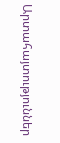Արտահայտություններ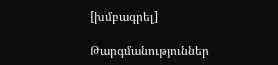[խմբագրել]

Թարգմանություններ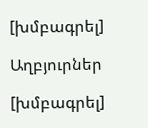[խմբագրել]

Աղբյուրներ

[խմբագրել]